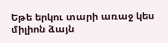Եթե երկու տարի առաջ կես միլիոն ձայն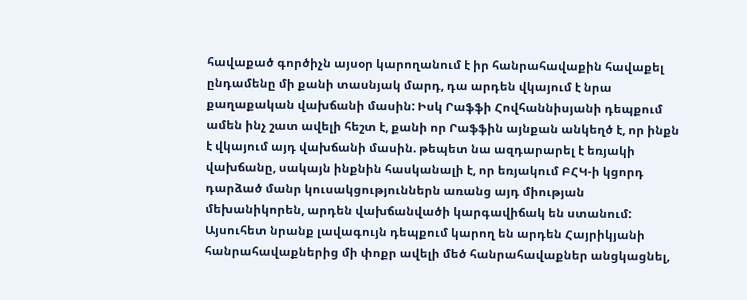հավաքած գործիչն այսօր կարողանում է իր հանրահավաքին հավաքել ընդամենը մի քանի տասնյակ մարդ, դա արդեն վկայում է նրա քաղաքական վախճանի մասին: Իսկ Րաֆֆի Հովհաննիսյանի դեպքում ամեն ինչ շատ ավելի հեշտ է, քանի որ Րաֆֆին այնքան անկեղծ է, որ ինքն է վկայում այդ վախճանի մասին. թեպետ նա ազդարարել է եռյակի վախճանը, սակայն ինքնին հասկանալի է, որ եռյակում ԲՀԿ-ի կցորդ դարձած մանր կուսակցություններն առանց այդ միության մեխանիկորեն, արդեն վախճանվածի կարգավիճակ են ստանում:
Այսուհետ նրանք լավագույն դեպքում կարող են արդեն Հայրիկյանի հանրահավաքներից մի փոքր ավելի մեծ հանրահավաքներ անցկացնել,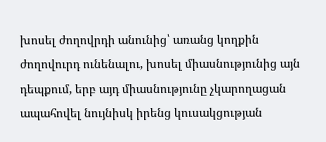խոսել ժողովրդի անունից՝ առանց կողքին ժողովուրդ ունենալու, խոսել միասնությունից այն դեպքում, երբ այդ միասնությունը չկարողացան ապահովել նույնիսկ իրենց կուսակցության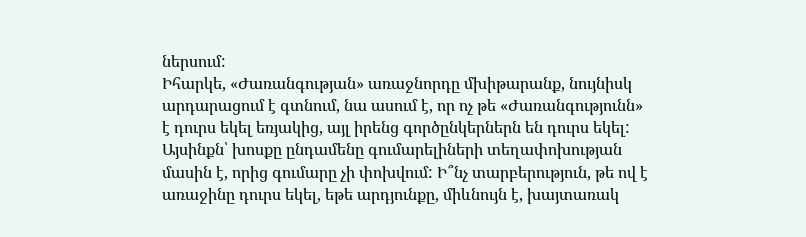ներսում:
Իհարկե, «Ժառանգության» առաջնորդը մխիթարանք, նույնիսկ արդարացում է գտնում, նա ասում է, որ ոչ թե «Ժառանգությունն» է դուրս եկել եռյակից, այլ իրենց գործընկերներն են դուրս եկել: Այսինքն՝ խոսքը ընդամենը գումարելիների տեղափոխության մասին է, որից գումարը չի փոխվում: Ի՞նչ տարբերություն, թե ով է առաջինը դուրս եկել, եթե արդյունքը, միևնույն է, խայտառակ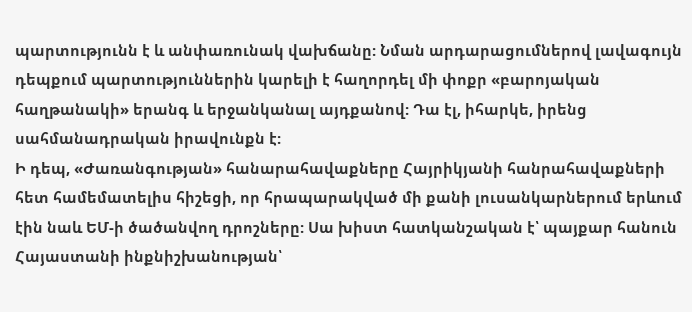պարտությունն է և անփառունակ վախճանը: Նման արդարացումներով լավագույն դեպքում պարտություններին կարելի է հաղորդել մի փոքր «բարոյական հաղթանակի» երանգ և երջանկանալ այդքանով: Դա էլ, իհարկե, իրենց սահմանադրական իրավունքն է:
Ի դեպ, «Ժառանգության» հանարահավաքները Հայրիկյանի հանրահավաքների հետ համեմատելիս հիշեցի, որ հրապարակված մի քանի լուսանկարներում երևում էին նաև ԵՄ-ի ծածանվող դրոշները: Սա խիստ հատկանշական է՝ պայքար հանուն Հայաստանի ինքնիշխանության՝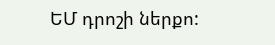ԵՄ դրոշի ներքո: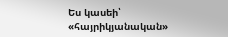Ես կասեի՝ «հայրիկյանական»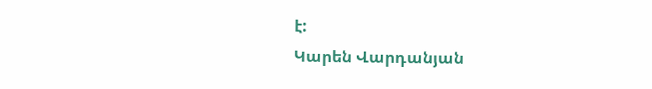է:
Կարեն Վարդանյան